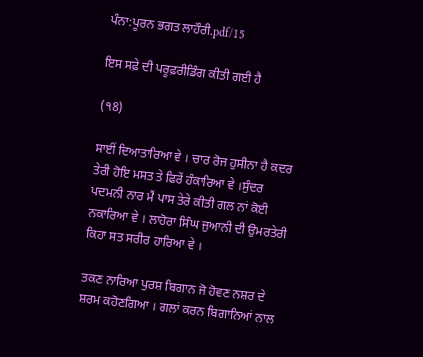ਪੰਨਾ:ਪੂਰਨ ਭਗਤ ਲਾਹੌਰੀ.pdf/15

ਇਸ ਸਫ਼ੇ ਦੀ ਪਰੂਫ਼ਰੀਡਿੰਗ ਕੀਤੀ ਗਈ ਹੈ

(੧8)

ਸਾਈਂ ਦਿਆਤਾਰਿਆ ਵੇ । ਚਾਰ ਰੋਜ ਹੁਸੀਨਾ ਹੈ ਕਦਰ ਤੇਰੀ ਹੋਇ ਮਸਤ ਤੇ ਫਿਰੇਂ ਹੰਕਾਰਿਆ ਵੇ ।ਸੁੰਦਰ ਪਦਮਨੀ ਨਾਰ ਮੈਂ ਪਾਸ ਤੇਰੇ ਕੀਤੀ ਗਲ ਨਾਂ ਕੋਈ ਨਕਾਰਿਆ ਵੇ । ਲਾਹੋਰਾ ਸਿੰਘ ਜੁਆਨੀ ਦੀ ਉਮਰਤੇਰੀ ਕਿਹਾ ਸਤ ਸਰੀਰ ਹਾਰਿਆ ਵੇ ।

ਤਕਣ ਨਾਰਿਆ ਪੁਰਸ਼ ਬਿਗਾਨ ਜੋ ਹੋਵਣ ਨਸ਼ਰ ਦੇ ਸ਼ਰਮ ਕਹੋਣਗਿਆ । ਗਲਾਂ ਕਰਨ ਬਿਗਾਨਿਆਂ ਨਾਲ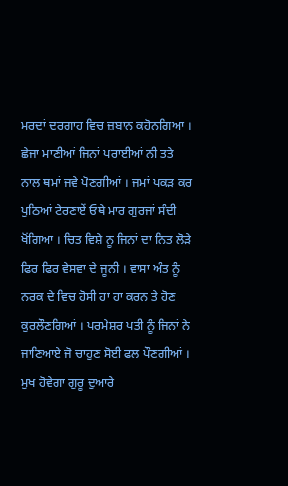ਮਰਦਾਂ ਦਰਗਾਹ ਵਿਚ ਜ਼ਬਾਨ ਕਹੋਨਗਿਆ । ਛੇਜਾ ਮਾਣੀਆਂ ਜਿਨਾਂ ਪਰਾਈਆਂ ਨੀ ਤਤੇ ਨਾਲ ਥਮਾਂ ਜਵੇ ਪੋਣਗੀਆਂ । ਜਮਾਂ ਪਕੜ ਕਰ ਪੁਠਿਆਂ ਟੇਰਣਾਏਂ ਓਥੇ ਮਾਰ ਗੁਰਜਾਂ ਸੰਦੀ ਖੋਂਗਿਆ । ਚਿਤ ਵਿਸ਼ੇ ਨੂ ਜਿਨਾਂ ਦਾ ਨਿਤ ਲੋੜੇ ਫਿਰ ਫਿਰ ਵੇਸਵਾ ਦੇ ਜੂਨੀ । ਵਾਸਾ ਅੰਤ ਨੂੰ ਨਰਕ ਦੇ ਵਿਚ ਹੋਸੀ ਹਾ ਹਾ ਕਰਨ ਤੇ ਹੋਣ ਕੁਰਲੌਣਗਿਆਂ । ਪਰਮੇਸ਼ਰ ਪਤੀ ਨੂੰ ਜਿਨਾਂ ਨੇ ਜਾਣਿਆਏ ਜੋ ਚਾਹੁਣ ਸੋਈ ਫਲ ਪੌਣਗੀਆਂ । ਮੁਖ ਹੋਵੇਗਾ ਗੁਰੂ ਦੁਆਰੇ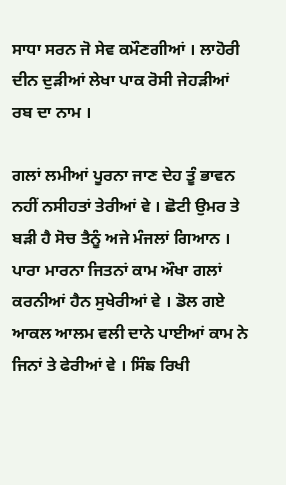ਸਾਧਾ ਸਰਨ ਜੋ ਸੇਵ ਕਮੌਣਗੀਆਂ । ਲਾਹੋਰੀ ਦੀਨ ਦੁੜੀਆਂ ਲੇਖਾ ਪਾਕ ਰੋਸੀ ਜੇਹੜੀਆਂ ਰਬ ਦਾ ਨਾਮ ।

ਗਲਾਂ ਲਮੀਆਂ ਪੂਰਨਾ ਜਾਣ ਦੇਹ ਤੂੰ ਭਾਵਨ ਨਹੀਂ ਨਸੀਹਤਾਂ ਤੇਰੀਆਂ ਵੇ । ਛੋਟੀ ਉਮਰ ਤੇ ਬੜੀ ਹੈ ਸੋਚ ਤੈਨੂੰ ਅਜੇ ਮੰਜਲਾਂ ਗਿਆਨ । ਪਾਰਾ ਮਾਰਨਾ ਜਿਤਨਾਂ ਕਾਮ ਔਖਾ ਗਲਾਂ ਕਰਨੀਆਂ ਹੈਨ ਸੁਖੇਰੀਆਂ ਵੇ । ਡੋਲ ਗਏ ਆਕਲ ਆਲਮ ਵਲੀ ਦਾਨੇ ਪਾਈਆਂ ਕਾਮ ਨੇ ਜਿਨਾਂ ਤੇ ਫੇਰੀਆਂ ਵੇ । ਸਿੰਙ ਰਿਖੀ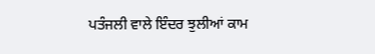ਪਤੰਜਲੀ ਵਾਲੇ ਇੰਦਰ ਝੁਲੀਆਂ ਕਾਮ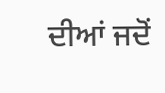ਦੀਆਂ ਜਦੋਂ